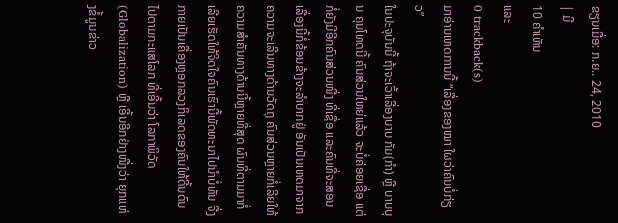ຂຽນເມື່ອ: ກ.ຍ.. 24, 2010
| ມີ
10 ຄຳເຫັນ
ແລະ
0 trackback(s)
ມາອ່ານເຫດການນີ້ “ເລື່ອງຂອງໝາ ໃຜວ່າຄົນບໍ່ກ່ຽວ”
ໃນປະຈຸບັນນີ້ ຖ້າຈະເວົ້າເລື່ອງບາບ ກັມ(ກຳ) ຫຼື ບາບບຸນ ຄຸນໂທດນີ້ ຄົນສ່ວນໃຫຍ່ແລ້ວ ຈະບໍ່ຄ່ອຍເຊື່ອ ແຕ່ກໍ່ຍັງມີອີກຄົນສ່ວນໜື່ງ ທີ່ເຊື່ອ ແລະຄົນທີ່ຈະສອນເລື່ອງນີ້ກໍ່ຂ້ອນຂ້າງຈະລຳບາກຢູ່ ອັນເປັນເຫດມາຈາກຄວາມຈະເລີນທາງດ້ານວັດຖຸ ຄົນສ່ວນຫຼາຍກໍ່ເລີຍໃຫ້ຄວາມສຳຄັນທາງດ້ານນີ້ຫຼາຍທີ່ສຸດ ຜົນທີ່ຕາມມາກໍ່ເລີຍເຮັດໃຫ້ຈິດໃຈຄົນເຮົານີ້ພັດທະນາໄປນຳບໍ່ທັນ ຈື່ງກາຍເປັນເຄື່ອງຫຼອກລວງກິເລດຂອງຄົນໃຫ້ດີ້ນດົນໄປຕາມກະແສໂລກ ທີ່ເອີ້ນວ່າ ໂລກາພິວັດ (Globalization) ຫຼື ເອີ້ນອີກຢ່າງໜື່ງວ່າ ຍຸກແຫ່ງຂໍ້ມູນຂ່າວ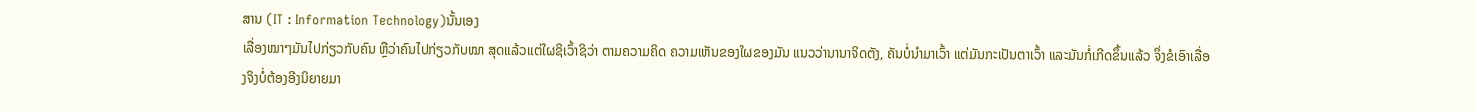ສານ (IT : Information Technology)ນັ້ນເອງ
ເລື່ອງໝາໆມັນໄປກ່ຽວກັບຄົນ ຫຼືວ່າຄົນໄປກ່ຽວກັບໝາ ສຸດແລ້ວແຕ່ໃຜຊິເວົ້າຊິວ່າ ຕາມຄວາມຄິດ ຄວາມເຫັນຂອງໃຜຂອງມັນ ແນວວ່ານານາຈິດຕັງ, ຄັນບໍ່ນຳມາເວົ້າ ແຕ່ມັນກະເປັນຕາເວົ້າ ແລະມັນກໍ່ເກີດຂຶ້ນແລ້ວ ຈຶ່ງຂໍເອົາເລື່ອງຈິງບໍ່ຕ້ອງອີງນິຍາຍມາ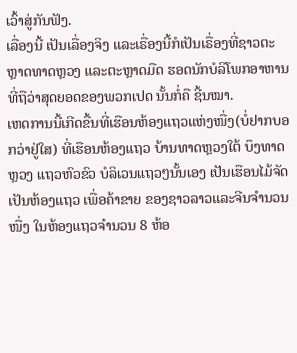ເວົ້າສູ່ກັນຟັງ.
ເລື່ອງນີ້ ເປັນເລື່ອງຈິງ ແລະເຣື່ອງນີ້ກໍເປັນເຣື່ອງທີ່ຊາວຕະຫຼາດທາດຫຼວງ ແລະຕະຫຼາດມືດ ຮອດນັກບໍລິໂພກອາຫານທີ່ຖືວ່າສຸດຍອດຂອງພວກເປດ ນັ້ນກໍ່ຄື ຊີ້ນໝາ.
ເຫດການນີ້ເກີດຂື້ນທີ່ເຮືອນຫ້ອງແຖວແຫ່ງໜື່ງ(ບໍ່ຢາກບອກວ່າຢູ່ໃສ) ທີ່ເຮືອນຫ້ອງແຖວ ບ້ານທາດຫຼວງໃຕ້ ບຶງທາດຫຼວງ ແຖວຫົວຂົວ ບໍລິເວນແຖວໆນັ້ນເອງ ເປັນເຮືອນໄມ້ຈັດເປັນຫ້ອງແຖວ ເພື່ອຄ້າຂາຍ ຂອງຊາວລາວແລະຈີນຈຳນວນໜື່ງ ໃນຫ້ອງແຖວຈຳນວນ 8 ຫ້ອ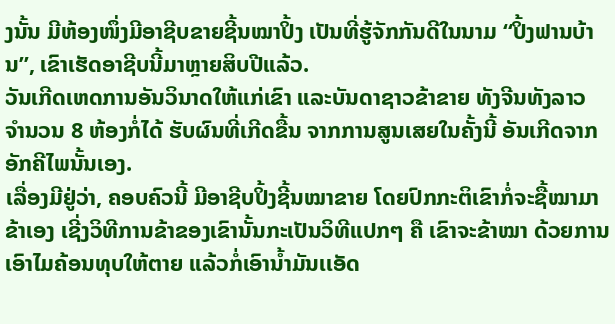ງນັ້ນ ມີຫ້ອງໜຶ່ງມີອາຊີບຂາຍຊີ້ນໝາປິ້ງ ເປັນທີ່ຮູ້ຈັກກັນດີໃນນາມ “ປິ້ງຟານບ້ານ”, ເຂົາເຮັດອາຊີບນີ້ມາຫຼາຍສິບປີແລ້ວ.
ວັນເກີດເຫດການອັນວິນາດໃຫ້ແກ່ເຂົາ ແລະບັນດາຊາວຂ້າຂາຍ ທັງຈີນທັງລາວ ຈຳນວນ 8 ຫ້ອງກໍ່ໄດ້ ຮັບຜົນທີ່ເກີດຂື້ນ ຈາກການສູນເສຍໃນຄັ້ງນີ້ ອັນເກີດຈາກອັກຄີໄພນັ້ນເອງ.
ເລື່ອງມີຢູ່ວ່າ, ຄອບຄົວນີ້ ມີອາຊີບປິ້ງຊີ້ນໝາຂາຍ ໂດຍປົກກະຕິເຂົາກໍ່ຈະຊື້ໝາມາຂ້າເອງ ເຊີ່ງວິທີການຂ້າຂອງເຂົານັ້ນກະເປັນວິທີແປກໆ ຄື ເຂົາຈະຂ້າໝາ ດ້ວຍການເອົາໄມຄ້ອນທຸບໃຫ້ຕາຍ ແລ້ວກໍ່ເອົານ້ຳມັນເເອັດ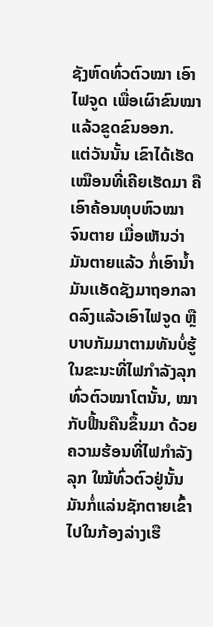ຊັງຫົດທົ່ວຕົວໝາ ເອົາໄຟຈູດ ເພື່ອເຜົາຂົນໝາ ແລ້ວຂູດຂົນອອກ.
ແຕ່ວັນນັ້ນ ເຂົາໄດ້ເຮັດເໝືອນທີ່ເຄີຍເຮັດມາ ຄືເອົາຄ້ອນທຸບຫົວໝາຈົນຕາຍ ເມື່ອເຫັນວ່າມັນຕາຍແລ້ວ ກໍ່ເອົານ້ຳມັນເເອັດຊັງມາຖອກລາດລົງແລ້ວເອົາໄຟຈູດ ຫຼືບາບກັມມາຕາມທັນບໍ່ຮູ້ ໃນຂະນະທີ່ໄຟກຳລັງລຸກທົ່ວຕົວໝາໂຕນັ້ນ, ໝາກັບຟື້ນຄືນຂຶ້ນມາ ດ້ວຍຄວາມຮ້ອນທີ່ໄຟກຳລັງລຸກ ໃໝ້ທົ່ວຕົວຢູ່ນັ້ນ ມັນກໍ່ແລ່ນຊັກຕາຍເຂົ້າໄປໃນກ້ອງລ່າງເຮື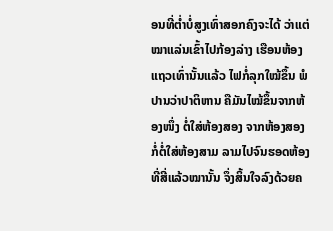ອນທີ່ຕ່ຳບໍ່ສູງເທົ່າສອກຄົງຈະໄດ້ ວ່າແຕ່ໝາແລ່ນເຂົ້າໄປກ້ອງລ່າງ ເຮືອນຫ້ອງແຖວເທົ່ານັ້ນແລ້ວ ໄຟກໍ່ລຸກໃໝ້ຂຶ້ນ ພໍປານວ່າປາຕິຫານ ຄືມັນໄໝ້ຂຶ້ນຈາກຫ້ອງໜຶ່ງ ຕໍ່ໃສ່ຫ້ອງສອງ ຈາກຫ້ອງສອງກໍ່ຕໍ່ໃສ່ຫ້ອງສາມ ລາມໄປຈົນຮອດຫ້ອງທີ່ສີ່ແລ້ວໝານັ້ນ ຈຶ່ງສິ້ນໃຈລົງດ້ວຍຄ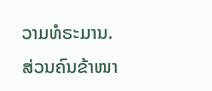ວາມທໍຣະມານ.
ສ່ວນຄົນຂ້າໜາ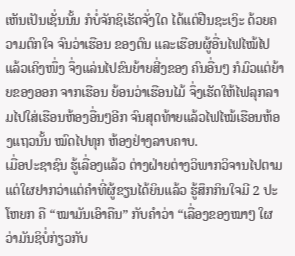ເຫັນເປັນເຊັ່ນນັ້ນ ກໍບໍ່ຈັກຊິເຮັດຈັ່ງໃດ ໄດ້ແຕ່ຢືນຊະເງິະ ດ້ວຍຄວາມຕົກໃຈ ຈົນວ່າເຮືອນ ຂອງຕົນ ແລະເຮືອນຜູ້ອື່ນໄຟໄໝ້ໄປແລ້ວເຄິງໜຶ່ງ ຈຶ່ງແລ່ນໄປຂົນຍ້າຍສີ່ງຂອງ ຄົນອື່ນໆ ກໍມົວແຕ່ຍ້າຍຂອງອອກ ຈາກເຮືອນ ຍ້ອນວ່າເຮືອນໄມ້ ຈຶ່ງເຮັດໃຫ້ໄຟລຸກລາມໄປໃສ່ເຮືອນຫ້ອງອື່ນໆອີກ ຈົນສຸດທ້າຍແລ້ວໄຟໄໝ້ເຮືອນຫ້ອງແຖວນັ້ນ ໝົດໄປທຸກ ຫ້ອງຢ່າງລາບຄາບ.
ເມື່ອປະຊາຊົນ ຮູ້ເລື່ອງແລ້ວ ຕ່າງຝ່າຍຕ່າງວິພາກວິຈານໄປຕາມແຕ່ໃຜຢາກວ່າແຕ່ຄຳທີ່ຜູ້ຂຽນໄດ້ຍິນແລ້ວ ຮູ້ສຶກກິນໃຈມີ 2 ປະໂຫຍກ ຄື “ໝາມັນເອົາຄືນ” ກັບຄຳວ່າ “ເລື່ອງຂອງໝາໆ ໃຜວ່າມັນຊິບໍ່ກ່ຽວກັບ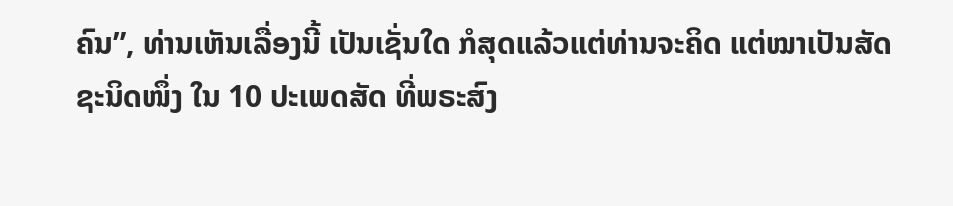ຄົນ”, ທ່ານເຫັນເລື່ອງນີ້ ເປັນເຊັ່ນໃດ ກໍສຸດແລ້ວແຕ່ທ່ານຈະຄິດ ແຕ່ໝາເປັນສັດຊະນິດໜຶ່ງ ໃນ 10 ປະເພດສັດ ທີ່ພຣະສົງ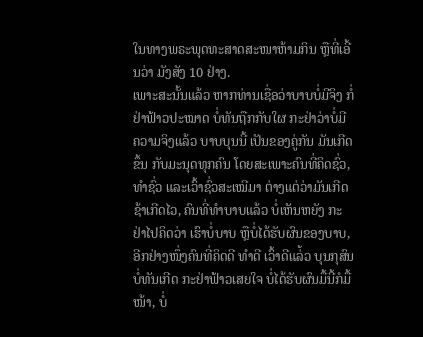ໃນທາງພຣະພຸດທະສາດສະໜາຫ້າມກິນ ຫຼືທີ່ເອີ້ນວ່າ ມັງສັງ 10 ຢ່າງ.
ເພາະສະນັ້ນແລ້ວ ຫາກທ່ານເຊື່ອວ່າບາບບໍ່ມີຈິງ ກໍ່ຢ່າຟ້າວປະໝາດ ບໍ່ທັນຖືກກັບໃຜ ກະຢ່າວ່າບໍ່ມີ ຄວາມຈິງແລ້ວ ບາບບຸນນີ້ ເປັນຂອງຄູ່ກັນ ມັນເກີດຂຶ້ນ ກັບມະນຸດທຸກຄົນ ໂດຍສະເພາະຄົນທີ່ຄິດຊົ່ວ, ທຳຊົ່ວ ແລະເວົ້າຊົ່ວສະເໝີມາ ຕ່າງແຕ່ວ່າມັນເກີດຊ້າເກີດໄວ, ຄົນທີ່ທຳບາບແລ້ວ ບໍ່ເຫັນຫຍັງ ກະຢ່າໄປຄິດວ່າ ເຮົາບໍ່ບາບ ຫຼືບໍ່ໄດ້ຮັບຜົນຂອງບາບ, ອີກຢ່າງໜຶ່ງຄົນທີ່ຄິດດີ ທຳດີ ເວົ້າດີແລ່້ວ ບຸນກຸສົນບໍ່ທັນເກີດ ກະຢ່າຟ້າວເສຍໃຈ ບໍ່ໄດ້ຮັບຜົນມື້ນີ້ກໍມື້ໜ້າ, ບໍ່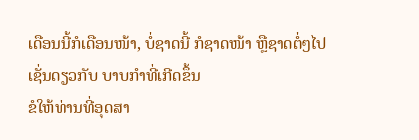ເດືອນນີ້ກໍເດືອນໜ້າ, ບໍ່ຊາດນີ້ ກໍຊາດໜ້າ ຫຼືຊາດຕໍ່ໆໄປ ເຊັ່ນດຽວກັບ ບາບກຳທີ່ເກີດຂຶ້ນ
ຂໍໃຫ້ທ່ານທີ່ອຸດສາ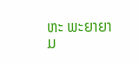ຫະ ພະຍາຍາມ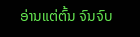ອ່ານແຕ່ຕົ້ນ ຈົນຈົບ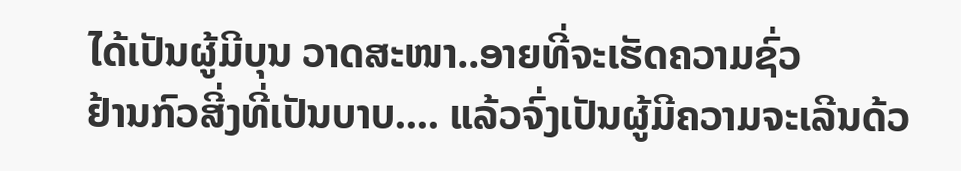ໄດ້ເປັນຜູ້ມີບຸນ ວາດສະໜາ..ອາຍທີ່ຈະເຮັດຄວາມຊົ່ວ
ຢ້ານກົວສີ່ງທີ່ເປັນບາບ.... ແລ້ວຈົ່ງເປັນຜູ້ມີຄວາມຈະເລີນດ້ວ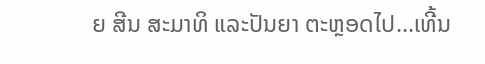ຍ ສີນ ສະມາທິ ແລະປັນຍາ ຕະຫຼອດໄປ...ເທີ້ນ